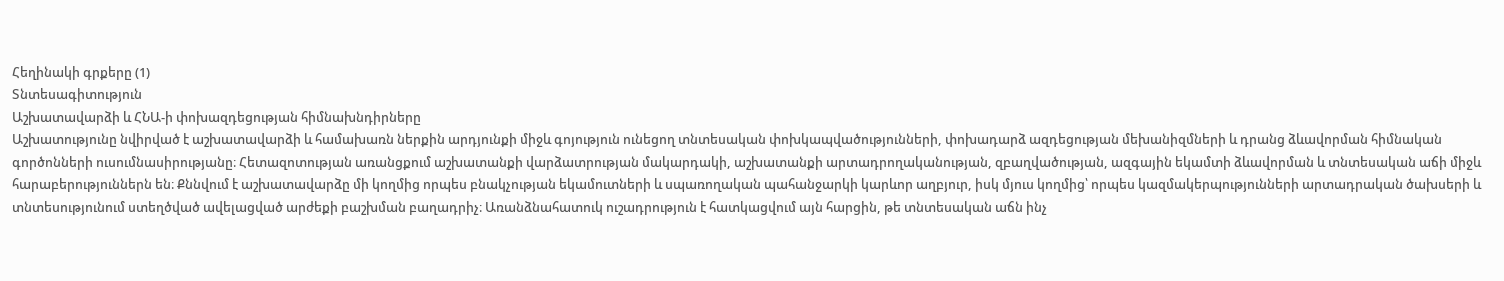Հեղինակի գրքերը (1)
Տնտեսագիտություն
Աշխատավարձի և ՀՆԱ-ի փոխազդեցության հիմնախնդիրները
Աշխատությունը նվիրված է աշխատավարձի և համախառն ներքին արդյունքի միջև գոյություն ունեցող տնտեսական փոխկապվածությունների, փոխադարձ ազդեցության մեխանիզմների և դրանց ձևավորման հիմնական գործոնների ուսումնասիրությանը։ Հետազոտության առանցքում աշխատանքի վարձատրության մակարդակի, աշխատանքի արտադրողականության, զբաղվածության, ազգային եկամտի ձևավորման և տնտեսական աճի միջև հարաբերություններն են։ Քննվում է աշխատավարձը մի կողմից որպես բնակչության եկամուտների և սպառողական պահանջարկի կարևոր աղբյուր, իսկ մյուս կողմից՝ որպես կազմակերպությունների արտադրական ծախսերի և տնտեսությունում ստեղծված ավելացված արժեքի բաշխման բաղադրիչ։ Առանձնահատուկ ուշադրություն է հատկացվում այն հարցին, թե տնտեսական աճն ինչ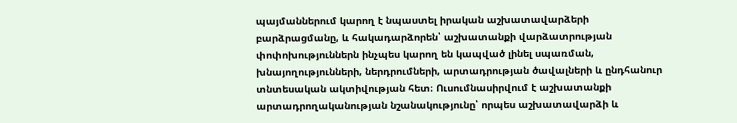պայմաններում կարող է նպաստել իրական աշխատավարձերի բարձրացմանը, և հակադարձորեն՝ աշխատանքի վարձատրության փոփոխություններն ինչպես կարող են կապված լինել սպառման, խնայողությունների, ներդրումների, արտադրության ծավալների և ընդհանուր տնտեսական ակտիվության հետ։ Ուսումնասիրվում է աշխատանքի արտադրողականության նշանակությունը՝ որպես աշխատավարձի և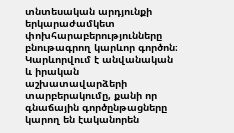տնտեսական արդյունքի երկարաժամկետ փոխհարաբերությունները բնութագրող կարևոր գործոն։ Կարևորվում է անվանական և իրական աշխատավարձերի տարբերակումը, քանի որ գնաճային գործընթացները կարող են էականորեն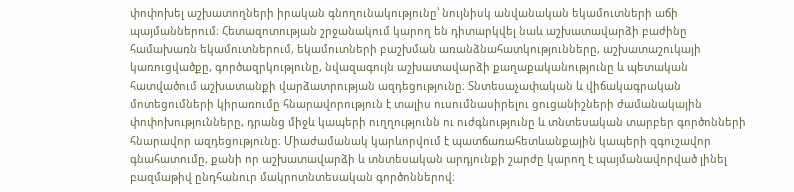փոփոխել աշխատողների իրական գնողունակությունը՝ նույնիսկ անվանական եկամուտների աճի պայմաններում։ Հետազոտության շրջանակում կարող են դիտարկվել նաև աշխատավարձի բաժինը համախառն եկամուտներում, եկամուտների բաշխման առանձնահատկությունները, աշխատաշուկայի կառուցվածքը, գործազրկությունը, նվազագույն աշխատավարձի քաղաքականությունը և պետական հատվածում աշխատանքի վարձատրության ազդեցությունը։ Տնտեսաչափական և վիճակագրական մոտեցումների կիրառումը հնարավորություն է տալիս ուսումնասիրելու ցուցանիշների ժամանակային փոփոխությունները, դրանց միջև կապերի ուղղությունն ու ուժգնությունը և տնտեսական տարբեր գործոնների հնարավոր ազդեցությունը։ Միաժամանակ կարևորվում է պատճառահետևանքային կապերի զգուշավոր գնահատումը, քանի որ աշխատավարձի և տնտեսական արդյունքի շարժը կարող է պայմանավորված լինել բազմաթիվ ընդհանուր մակրոտնտեսական գործոններով։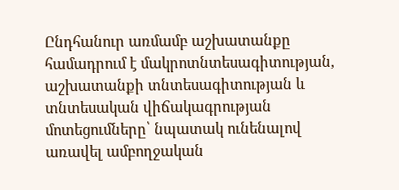Ընդհանուր առմամբ աշխատանքը համադրում է մակրոտնտեսագիտության, աշխատանքի տնտեսագիտության և տնտեսական վիճակագրության մոտեցումները՝ նպատակ ունենալով առավել ամբողջական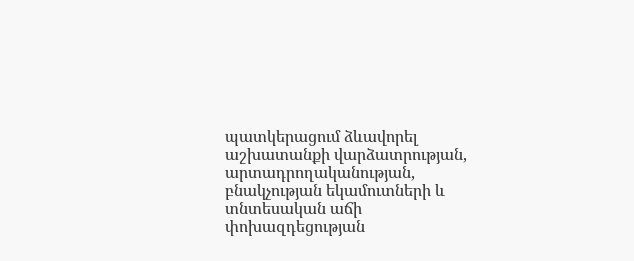պատկերացում ձևավորել աշխատանքի վարձատրության, արտադրողականության, բնակչության եկամուտների և տնտեսական աճի փոխազդեցության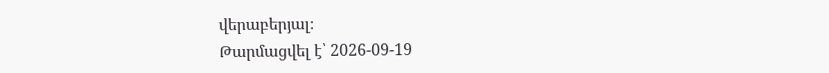վերաբերյալ։
Թարմացվել է՝ 2026-09-19